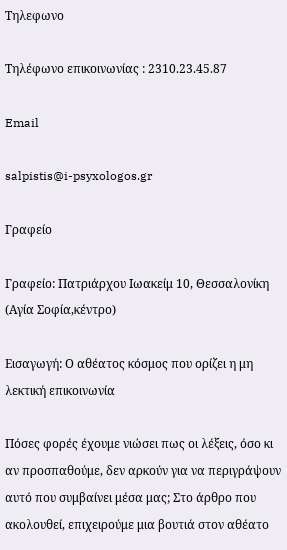Τηλεφωνο

Τηλέφωνο επικοινωνίας : 2310.23.45.87

Email

salpistis@i-psyxologos.gr

Γραφείο

Γραφείο: Πατριάρχου Ιωακείμ 10, Θεσσαλονίκη (Αγία Σοφία,κέντρο)

Εισαγωγή: Ο αθέατος κόσμος που ορίζει η μη λεκτική επικοινωνία

Πόσες φορές έχουμε νιώσει πως οι λέξεις, όσο κι αν προσπαθούμε, δεν αρκούν για να περιγράψουν αυτό που συμβαίνει μέσα μας; Στο άρθρο που ακολουθεί, επιχειρούμε μια βουτιά στον αθέατο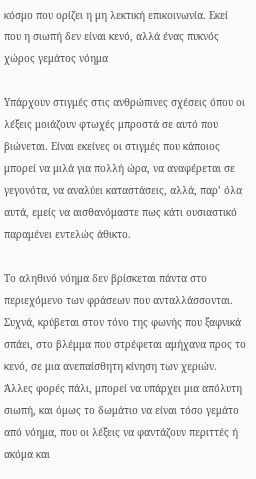κόσμο που ορίζει η μη λεκτική επικοινωνία. Εκεί που η σιωπή δεν είναι κενό, αλλά ένας πυκνός χώρος γεμάτος νόημα

Υπάρχουν στιγμές στις ανθρώπινες σχέσεις όπου οι λέξεις μοιάζουν φτωχές μπροστά σε αυτό που βιώνεται. Είναι εκείνες οι στιγμές που κάποιος μπορεί να μιλά για πολλή ώρα, να αναφέρεται σε γεγονότα, να αναλύει καταστάσεις, αλλά, παρ’ όλα αυτά, εμείς να αισθανόμαστε πως κάτι ουσιαστικό παραμένει εντελώς άθικτο.

Το αληθινό νόημα δεν βρίσκεται πάντα στο περιεχόμενο των φράσεων που ανταλλάσσονται. Συχνά, κρύβεται στον τόνο της φωνής που ξαφνικά σπάει, στο βλέμμα που στρέφεται αμήχανα προς το κενό, σε μια ανεπαίσθητη κίνηση των χεριών. Άλλες φορές πάλι, μπορεί να υπάρχει μια απόλυτη σιωπή, και όμως το δωμάτιο να είναι τόσο γεμάτο από νόημα, που οι λέξεις να φαντάζουν περιττές ή ακόμα και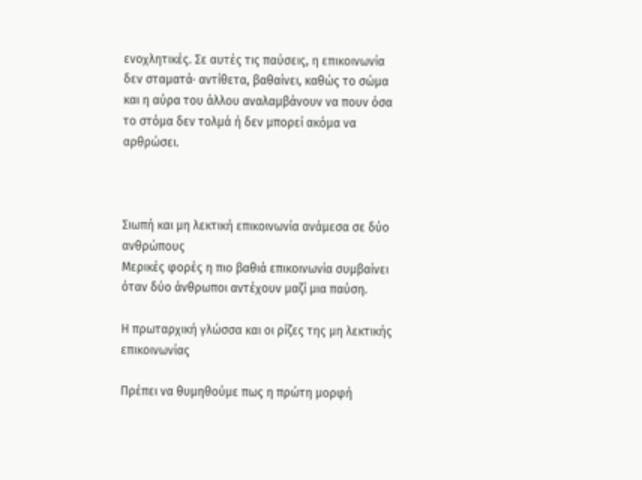ενοχλητικές. Σε αυτές τις παύσεις, η επικοινωνία δεν σταματά· αντίθετα, βαθαίνει, καθώς το σώμα και η αύρα του άλλου αναλαμβάνουν να πουν όσα το στόμα δεν τολμά ή δεν μπορεί ακόμα να αρθρώσει.



Σιωπή και μη λεκτική επικοινωνία ανάμεσα σε δύο ανθρώπους
Μερικές φορές η πιο βαθιά επικοινωνία συμβαίνει όταν δύο άνθρωποι αντέχουν μαζί μια παύση.

Η πρωταρχική γλώσσα και οι ρίζες της μη λεκτικής επικοινωνίας

Πρέπει να θυμηθούμε πως η πρώτη μορφή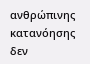ανθρώπινης κατανόησης δεν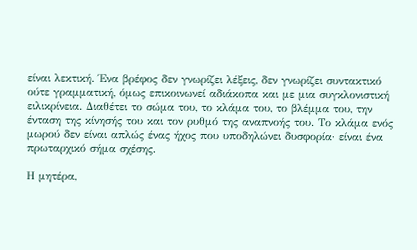είναι λεκτική. Ένα βρέφος δεν γνωρίζει λέξεις, δεν γνωρίζει συντακτικό ούτε γραμματική, όμως επικοινωνεί αδιάκοπα και με μια συγκλονιστική ειλικρίνεια. Διαθέτει το σώμα του, το κλάμα του, το βλέμμα του, την ένταση της κίνησής του και τον ρυθμό της αναπνοής του. Το κλάμα ενός μωρού δεν είναι απλώς ένας ήχος που υποδηλώνει δυσφορία· είναι ένα πρωταρχικό σήμα σχέσης.

Η μητέρα,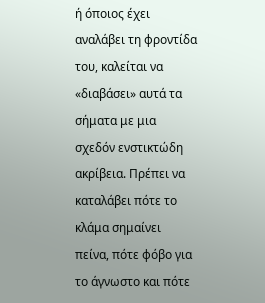ή όποιος έχει αναλάβει τη φροντίδα του, καλείται να «διαβάσει» αυτά τα σήματα με μια σχεδόν ενστικτώδη ακρίβεια. Πρέπει να καταλάβει πότε το κλάμα σημαίνει πείνα, πότε φόβο για το άγνωστο και πότε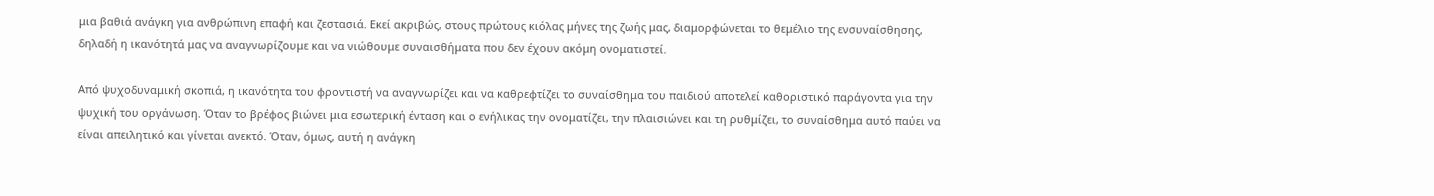μια βαθιά ανάγκη για ανθρώπινη επαφή και ζεστασιά. Εκεί ακριβώς, στους πρώτους κιόλας μήνες της ζωής μας, διαμορφώνεται το θεμέλιο της ενσυναίσθησης, δηλαδή η ικανότητά μας να αναγνωρίζουμε και να νιώθουμε συναισθήματα που δεν έχουν ακόμη ονοματιστεί.

Από ψυχοδυναμική σκοπιά, η ικανότητα του φροντιστή να αναγνωρίζει και να καθρεφτίζει το συναίσθημα του παιδιού αποτελεί καθοριστικό παράγοντα για την ψυχική του οργάνωση. Όταν το βρέφος βιώνει μια εσωτερική ένταση και ο ενήλικας την ονοματίζει, την πλαισιώνει και τη ρυθμίζει, το συναίσθημα αυτό παύει να είναι απειλητικό και γίνεται ανεκτό. Όταν, όμως, αυτή η ανάγκη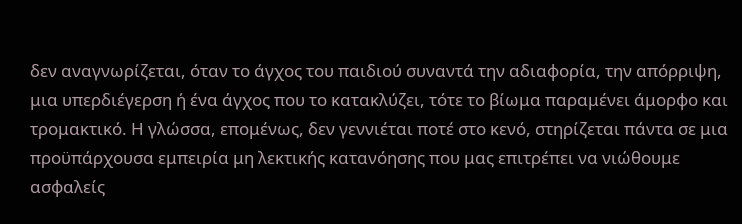δεν αναγνωρίζεται, όταν το άγχος του παιδιού συναντά την αδιαφορία, την απόρριψη, μια υπερδιέγερση ή ένα άγχος που το κατακλύζει, τότε το βίωμα παραμένει άμορφο και τρομακτικό. Η γλώσσα, επομένως, δεν γεννιέται ποτέ στο κενό, στηρίζεται πάντα σε μια προϋπάρχουσα εμπειρία μη λεκτικής κατανόησης που μας επιτρέπει να νιώθουμε ασφαλείς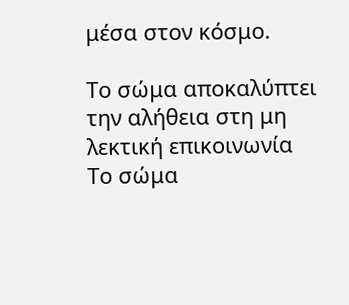μέσα στον κόσμο.

Το σώμα αποκαλύπτει την αλήθεια στη μη λεκτική επικοινωνία
Το σώμα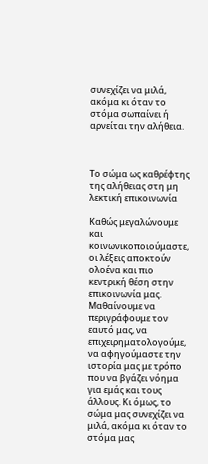συνεχίζει να μιλά, ακόμα κι όταν το στόμα σωπαίνει ή αρνείται την αλήθεια.



Το σώμα ως καθρέφτης της αλήθειας στη μη λεκτική επικοινωνία

Καθώς μεγαλώνουμε και κοινωνικοποιούμαστε, οι λέξεις αποκτούν ολοένα και πιο κεντρική θέση στην επικοινωνία μας. Μαθαίνουμε να περιγράφουμε τον εαυτό μας, να επιχειρηματολογούμε, να αφηγούμαστε την ιστορία μας με τρόπο που να βγάζει νόημα για εμάς και τους άλλους. Κι όμως, το σώμα μας συνεχίζει να μιλά, ακόμα κι όταν το στόμα μας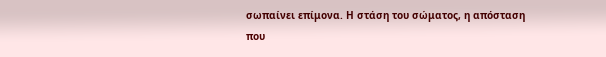σωπαίνει επίμονα. Η στάση του σώματος, η απόσταση που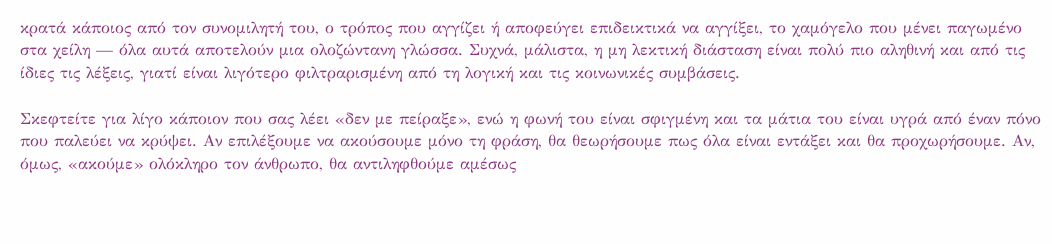κρατά κάποιος από τον συνομιλητή του, ο τρόπος που αγγίζει ή αποφεύγει επιδεικτικά να αγγίξει, το χαμόγελο που μένει παγωμένο στα χείλη — όλα αυτά αποτελούν μια ολοζώντανη γλώσσα. Συχνά, μάλιστα, η μη λεκτική διάσταση είναι πολύ πιο αληθινή και από τις ίδιες τις λέξεις, γιατί είναι λιγότερο φιλτραρισμένη από τη λογική και τις κοινωνικές συμβάσεις.

Σκεφτείτε για λίγο κάποιον που σας λέει «δεν με πείραξε», ενώ η φωνή του είναι σφιγμένη και τα μάτια του είναι υγρά από έναν πόνο που παλεύει να κρύψει. Αν επιλέξουμε να ακούσουμε μόνο τη φράση, θα θεωρήσουμε πως όλα είναι εντάξει και θα προχωρήσουμε. Αν, όμως, «ακούμε» ολόκληρο τον άνθρωπο, θα αντιληφθούμε αμέσως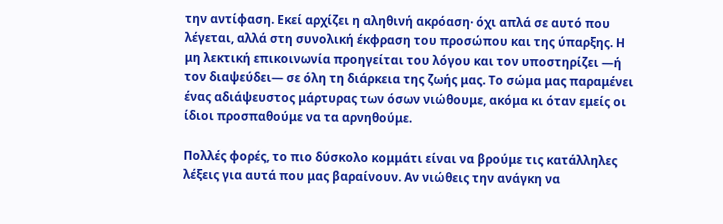την αντίφαση. Εκεί αρχίζει η αληθινή ακρόαση· όχι απλά σε αυτό που λέγεται, αλλά στη συνολική έκφραση του προσώπου και της ύπαρξης. Η μη λεκτική επικοινωνία προηγείται του λόγου και τον υποστηρίζει —ή τον διαψεύδει— σε όλη τη διάρκεια της ζωής μας. Το σώμα μας παραμένει ένας αδιάψευστος μάρτυρας των όσων νιώθουμε, ακόμα κι όταν εμείς οι ίδιοι προσπαθούμε να τα αρνηθούμε.

Πολλές φορές, το πιο δύσκολο κομμάτι είναι να βρούμε τις κατάλληλες λέξεις για αυτά που μας βαραίνουν. Αν νιώθεις την ανάγκη να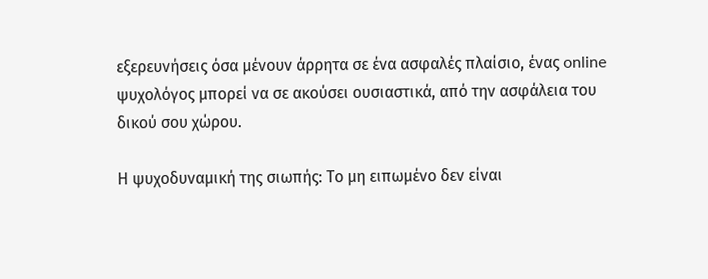εξερευνήσεις όσα μένουν άρρητα σε ένα ασφαλές πλαίσιο, ένας online ψυχολόγος μπορεί να σε ακούσει ουσιαστικά, από την ασφάλεια του δικού σου χώρου.

Η ψυχοδυναμική της σιωπής: Το μη ειπωμένο δεν είναι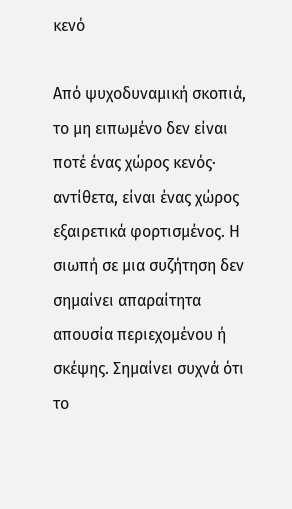κενό

Από ψυχοδυναμική σκοπιά, το μη ειπωμένο δεν είναι ποτέ ένας χώρος κενός· αντίθετα, είναι ένας χώρος εξαιρετικά φορτισμένος. Η σιωπή σε μια συζήτηση δεν σημαίνει απαραίτητα απουσία περιεχομένου ή σκέψης. Σημαίνει συχνά ότι το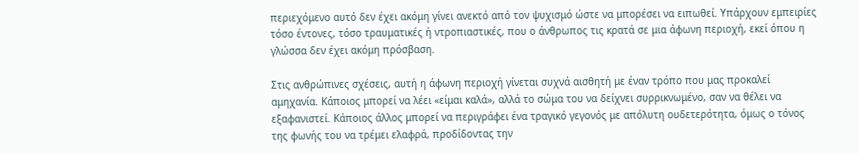περιεχόμενο αυτό δεν έχει ακόμη γίνει ανεκτό από τον ψυχισμό ώστε να μπορέσει να ειπωθεί. Υπάρχουν εμπειρίες τόσο έντονες, τόσο τραυματικές ή ντροπιαστικές, που ο άνθρωπος τις κρατά σε μια άφωνη περιοχή, εκεί όπου η γλώσσα δεν έχει ακόμη πρόσβαση.

Στις ανθρώπινες σχέσεις, αυτή η άφωνη περιοχή γίνεται συχνά αισθητή με έναν τρόπο που μας προκαλεί αμηχανία. Κάποιος μπορεί να λέει «είμαι καλά», αλλά το σώμα του να δείχνει συρρικνωμένο, σαν να θέλει να εξαφανιστεί. Κάποιος άλλος μπορεί να περιγράφει ένα τραγικό γεγονός με απόλυτη ουδετερότητα, όμως ο τόνος της φωνής του να τρέμει ελαφρά, προδίδοντας την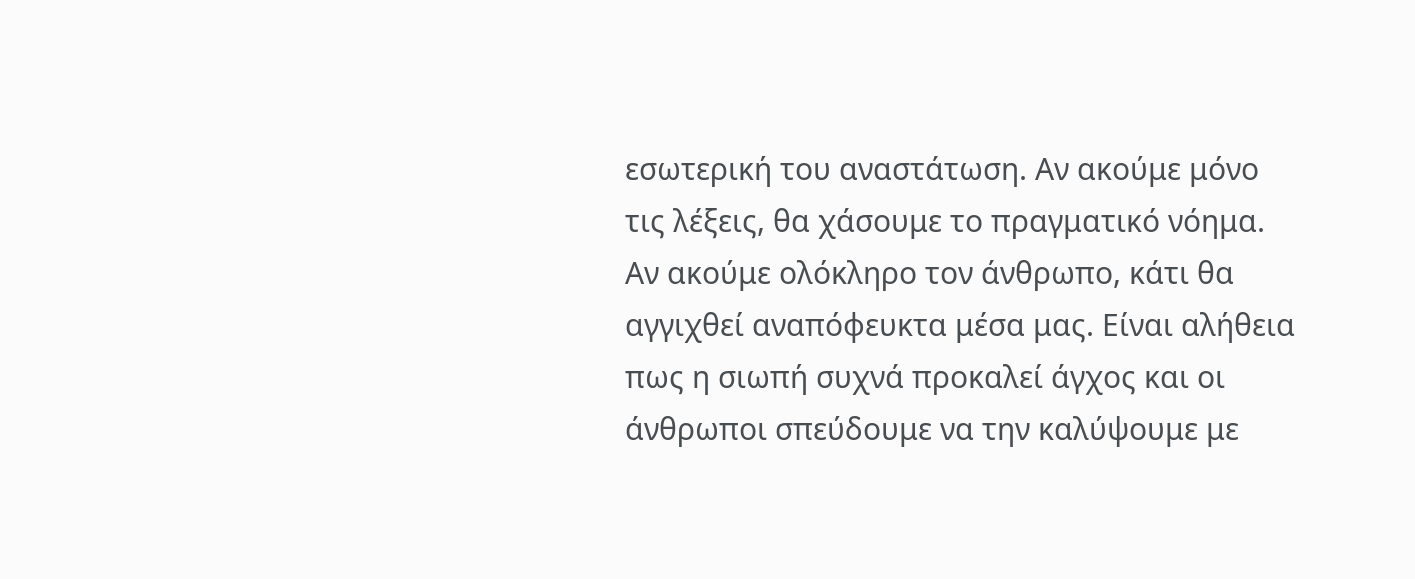εσωτερική του αναστάτωση. Αν ακούμε μόνο τις λέξεις, θα χάσουμε το πραγματικό νόημα. Αν ακούμε ολόκληρο τον άνθρωπο, κάτι θα αγγιχθεί αναπόφευκτα μέσα μας. Είναι αλήθεια πως η σιωπή συχνά προκαλεί άγχος και οι άνθρωποι σπεύδουμε να την καλύψουμε με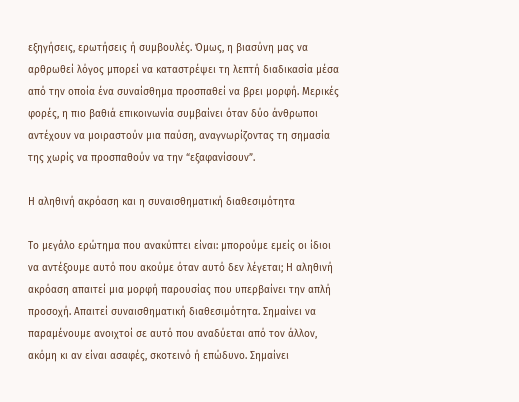εξηγήσεις, ερωτήσεις ή συμβουλές. Όμως, η βιασύνη μας να αρθρωθεί λόγος μπορεί να καταστρέψει τη λεπτή διαδικασία μέσα από την οποία ένα συναίσθημα προσπαθεί να βρει μορφή. Μερικές φορές, η πιο βαθιά επικοινωνία συμβαίνει όταν δύο άνθρωποι αντέχουν να μοιραστούν μια παύση, αναγνωρίζοντας τη σημασία της χωρίς να προσπαθούν να την “εξαφανίσουν”.

Η αληθινή ακρόαση και η συναισθηματική διαθεσιμότητα

Το μεγάλο ερώτημα που ανακύπτει είναι: μπορούμε εμείς οι ίδιοι να αντέξουμε αυτό που ακούμε όταν αυτό δεν λέγεται; Η αληθινή ακρόαση απαιτεί μια μορφή παρουσίας που υπερβαίνει την απλή προσοχή. Απαιτεί συναισθηματική διαθεσιμότητα. Σημαίνει να παραμένουμε ανοιχτοί σε αυτό που αναδύεται από τον άλλον, ακόμη κι αν είναι ασαφές, σκοτεινό ή επώδυνο. Σημαίνει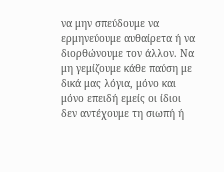να μην σπεύδουμε να ερμηνεύουμε αυθαίρετα ή να διορθώνουμε τον άλλον. Να μη γεμίζουμε κάθε παύση με δικά μας λόγια, μόνο και μόνο επειδή εμείς οι ίδιοι δεν αντέχουμε τη σιωπή ή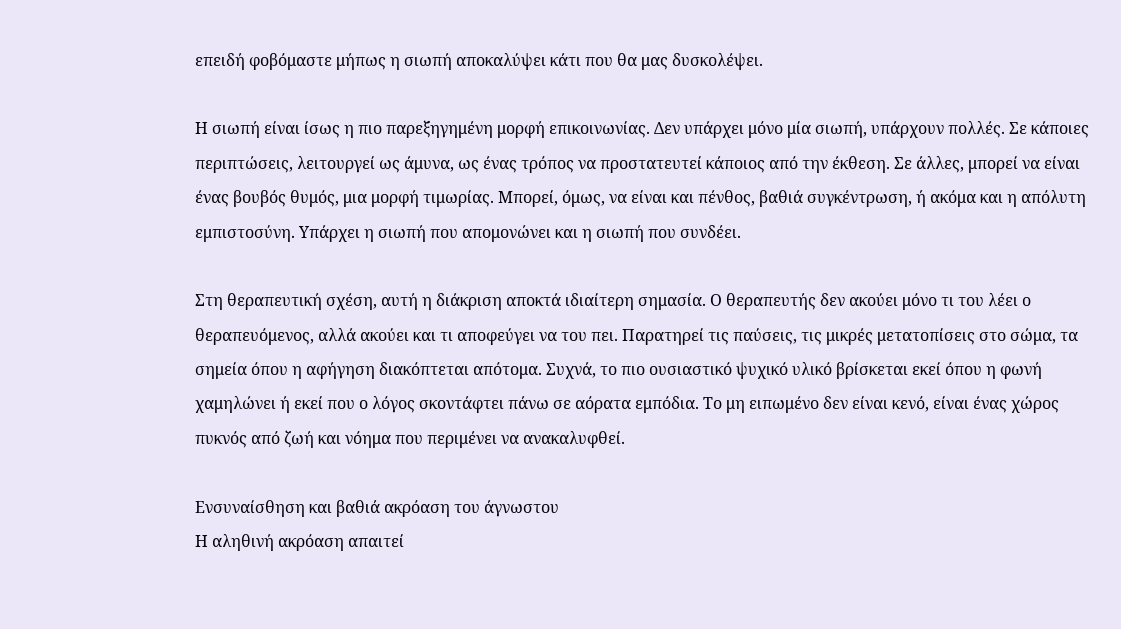επειδή φοβόμαστε μήπως η σιωπή αποκαλύψει κάτι που θα μας δυσκολέψει.

Η σιωπή είναι ίσως η πιο παρεξηγημένη μορφή επικοινωνίας. Δεν υπάρχει μόνο μία σιωπή, υπάρχουν πολλές. Σε κάποιες περιπτώσεις, λειτουργεί ως άμυνα, ως ένας τρόπος να προστατευτεί κάποιος από την έκθεση. Σε άλλες, μπορεί να είναι ένας βουβός θυμός, μια μορφή τιμωρίας. Μπορεί, όμως, να είναι και πένθος, βαθιά συγκέντρωση, ή ακόμα και η απόλυτη εμπιστοσύνη. Υπάρχει η σιωπή που απομονώνει και η σιωπή που συνδέει.

Στη θεραπευτική σχέση, αυτή η διάκριση αποκτά ιδιαίτερη σημασία. Ο θεραπευτής δεν ακούει μόνο τι του λέει ο θεραπευόμενος, αλλά ακούει και τι αποφεύγει να του πει. Παρατηρεί τις παύσεις, τις μικρές μετατοπίσεις στο σώμα, τα σημεία όπου η αφήγηση διακόπτεται απότομα. Συχνά, το πιο ουσιαστικό ψυχικό υλικό βρίσκεται εκεί όπου η φωνή χαμηλώνει ή εκεί που ο λόγος σκοντάφτει πάνω σε αόρατα εμπόδια. Το μη ειπωμένο δεν είναι κενό, είναι ένας χώρος πυκνός από ζωή και νόημα που περιμένει να ανακαλυφθεί.

Ενσυναίσθηση και βαθιά ακρόαση του άγνωστου
Η αληθινή ακρόαση απαιτεί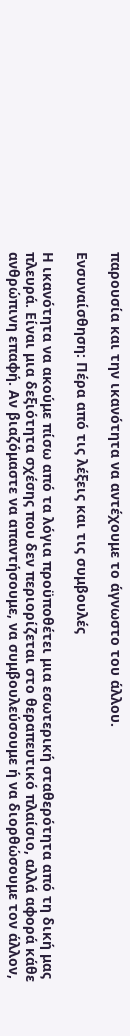παρουσία και την ικανότητα να αντέχουμε το άγνωστο του άλλου.

Ενσυναίσθηση: Πέρα από τις λέξεις και τις συμβουλές

Η ικανότητα να ακούμε πίσω από τα λόγια προϋποθέτει μια εσωτερική σταθερότητα από τη δική μας πλευρά. Είναι μια δεξιότητα σχέσης που δεν περιορίζεται στο θεραπευτικό πλαίσιο, αλλά αφορά κάθε ανθρώπινη επαφή. Αν βιαζόμαστε να απαντήσουμε, να συμβουλεύσουμε ή να διορθώσουμε τον άλλον,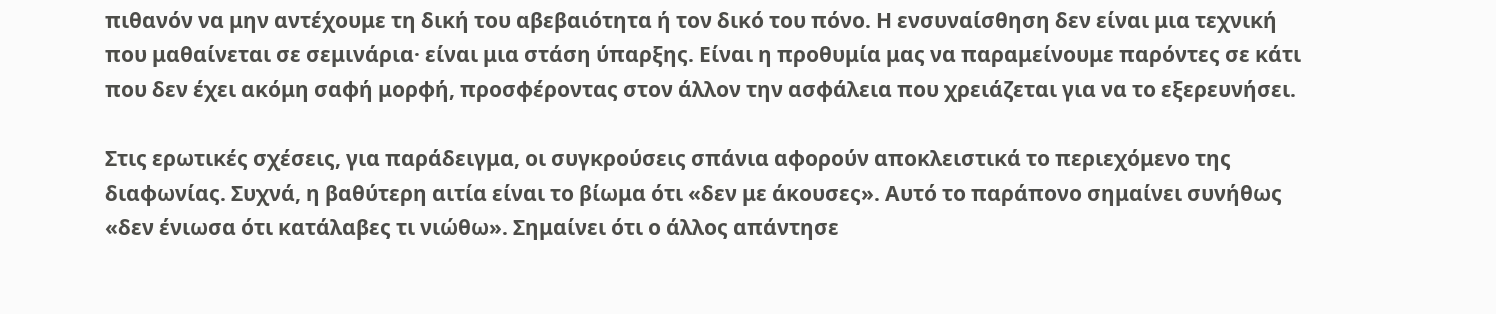πιθανόν να μην αντέχουμε τη δική του αβεβαιότητα ή τον δικό του πόνο. Η ενσυναίσθηση δεν είναι μια τεχνική που μαθαίνεται σε σεμινάρια· είναι μια στάση ύπαρξης. Είναι η προθυμία μας να παραμείνουμε παρόντες σε κάτι που δεν έχει ακόμη σαφή μορφή, προσφέροντας στον άλλον την ασφάλεια που χρειάζεται για να το εξερευνήσει.

Στις ερωτικές σχέσεις, για παράδειγμα, οι συγκρούσεις σπάνια αφορούν αποκλειστικά το περιεχόμενο της διαφωνίας. Συχνά, η βαθύτερη αιτία είναι το βίωμα ότι «δεν με άκουσες». Αυτό το παράπονο σημαίνει συνήθως «δεν ένιωσα ότι κατάλαβες τι νιώθω». Σημαίνει ότι ο άλλος απάντησε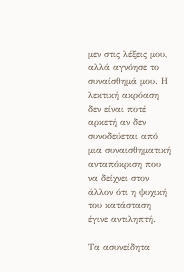μεν στις λέξεις μου, αλλά αγνόησε το συναίσθημά μου. Η λεκτική ακρόαση δεν είναι ποτέ αρκετή αν δεν συνοδεύεται από μια συναισθηματική ανταπόκριση που να δείχνει στον άλλον ότι η ψυχική του κατάσταση έγινε αντιληπτή.

Τα ασυνείδητα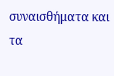συναισθήματα και τα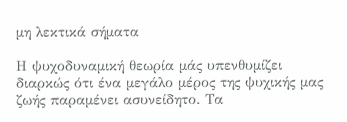μη λεκτικά σήματα

Η ψυχοδυναμική θεωρία μάς υπενθυμίζει διαρκώς ότι ένα μεγάλο μέρος της ψυχικής μας ζωής παραμένει ασυνείδητο. Τα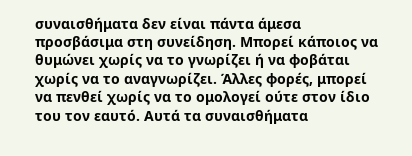συναισθήματα δεν είναι πάντα άμεσα προσβάσιμα στη συνείδηση. Μπορεί κάποιος να θυμώνει χωρίς να το γνωρίζει ή να φοβάται χωρίς να το αναγνωρίζει. Άλλες φορές, μπορεί να πενθεί χωρίς να το ομολογεί ούτε στον ίδιο του τον εαυτό. Αυτά τα συναισθήματα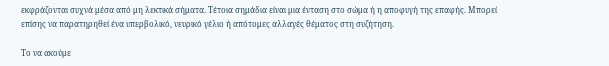εκφράζονται συχνά μέσα από μη λεκτικά σήματα. Τέτοια σημάδια είναι μια ένταση στο σώμα ή η αποφυγή της επαφής. Μπορεί επίσης να παρατηρηθεί ένα υπερβολικό, νευρικό γέλιο ή απότομες αλλαγές θέματος στη συζήτηση.

Το να ακούμε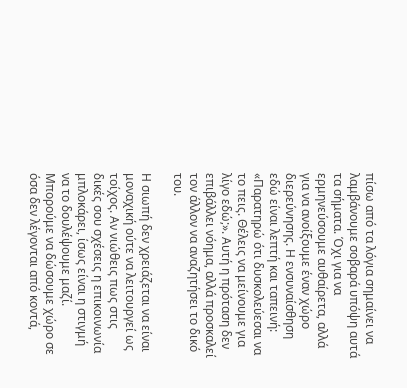πίσω από τα λόγια σημαίνει να λαμβάνουμε σοβαρά υπόψη αυτά τα σήματα. Όχι για να ερμηνεύσουμε αυθαίρετα, αλλά για να ανοίξουμε έναν χώρο διερεύνησης. Η ενσυναίσθηση εδώ είναι λεπτή και ταπεινή: «Παρατηρώ ότι δυσκολεύεσαι να το πεις. Θέλεις να μείνουμε για λίγο εδώ;». Αυτή η πρόταση δεν επιβάλλει νόημα, αλλά προσκαλεί τον άλλον να αναζητήσει το δικό του.

Η σιωπή δεν χρειάζεται να είναι μοναχική ούτε να λειτουργεί ως τοίχος. Αν νιώθεις πως στις δικές σου σχέσεις η επικοινωνία μπλοκάρει, ίσως είναι η στιγμή να το δουλέψουμε μαζί. Μπορούμε να δώσουμε χώρο σε όσα δεν λέγονται από κοντά,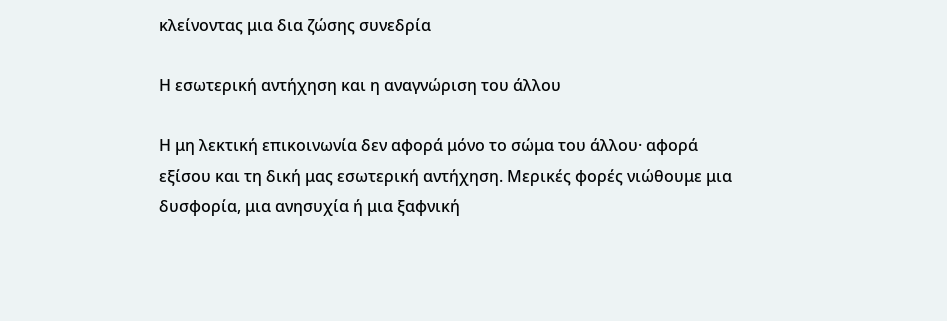κλείνοντας μια δια ζώσης συνεδρία

Η εσωτερική αντήχηση και η αναγνώριση του άλλου

Η μη λεκτική επικοινωνία δεν αφορά μόνο το σώμα του άλλου· αφορά εξίσου και τη δική μας εσωτερική αντήχηση. Μερικές φορές νιώθουμε μια δυσφορία, μια ανησυχία ή μια ξαφνική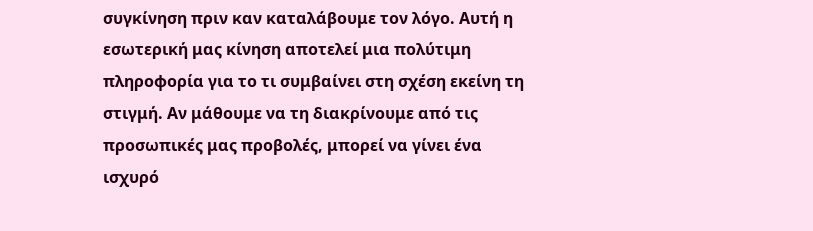συγκίνηση πριν καν καταλάβουμε τον λόγο. Αυτή η εσωτερική μας κίνηση αποτελεί μια πολύτιμη πληροφορία για το τι συμβαίνει στη σχέση εκείνη τη στιγμή. Αν μάθουμε να τη διακρίνουμε από τις προσωπικές μας προβολές, μπορεί να γίνει ένα ισχυρό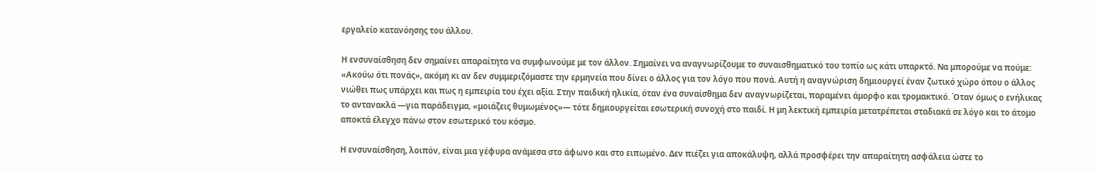εργαλείο κατανόησης του άλλου.

Η ενσυναίσθηση δεν σημαίνει απαραίτητα να συμφωνούμε με τον άλλον. Σημαίνει να αναγνωρίζουμε το συναισθηματικό του τοπίο ως κάτι υπαρκτό. Να μπορούμε να πούμε: «Ακούω ότι πονάς», ακόμη κι αν δεν συμμεριζόμαστε την ερμηνεία που δίνει ο άλλος για τον λόγο που πονά. Αυτή η αναγνώριση δημιουργεί έναν ζωτικό χώρο όπου ο άλλος νιώθει πως υπάρχει και πως η εμπειρία του έχει αξία. Στην παιδική ηλικία, όταν ένα συναίσθημα δεν αναγνωρίζεται, παραμένει άμορφο και τρομακτικό. Όταν όμως ο ενήλικας το αντανακλά —για παράδειγμα, «μοιάζεις θυμωμένος»— τότε δημιουργείται εσωτερική συνοχή στο παιδί. Η μη λεκτική εμπειρία μετατρέπεται σταδιακά σε λόγο και το άτομο αποκτά έλεγχο πάνω στον εσωτερικό του κόσμο.

Η ενσυναίσθηση, λοιπόν, είναι μια γέφυρα ανάμεσα στο άφωνο και στο ειπωμένο. Δεν πιέζει για αποκάλυψη, αλλά προσφέρει την απαραίτητη ασφάλεια ώστε το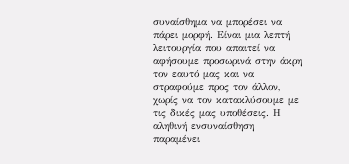συναίσθημα να μπορέσει να πάρει μορφή. Είναι μια λεπτή λειτουργία που απαιτεί να αφήσουμε προσωρινά στην άκρη τον εαυτό μας και να στραφούμε προς τον άλλον, χωρίς να τον κατακλύσουμε με τις δικές μας υποθέσεις. Η αληθινή ενσυναίσθηση παραμένει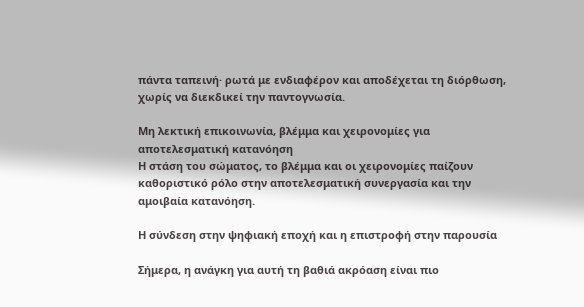πάντα ταπεινή· ρωτά με ενδιαφέρον και αποδέχεται τη διόρθωση, χωρίς να διεκδικεί την παντογνωσία.

Μη λεκτική επικοινωνία, βλέμμα και χειρονομίες για αποτελεσματική κατανόηση
Η στάση του σώματος, το βλέμμα και οι χειρονομίες παίζουν καθοριστικό ρόλο στην αποτελεσματική συνεργασία και την αμοιβαία κατανόηση.

Η σύνδεση στην ψηφιακή εποχή και η επιστροφή στην παρουσία

Σήμερα, η ανάγκη για αυτή τη βαθιά ακρόαση είναι πιο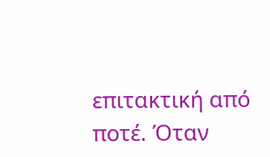επιτακτική από ποτέ. Όταν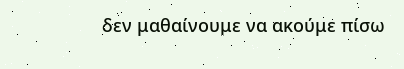δεν μαθαίνουμε να ακούμε πίσω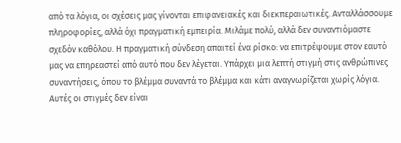από τα λόγια, οι σχέσεις μας γίνονται επιφανειακές και διεκπεραιωτικές. Ανταλλάσσουμε πληροφορίες, αλλά όχι πραγματική εμπειρία. Μιλάμε πολύ, αλλά δεν συναντιόμαστε σχεδόν καθόλου. Η πραγματική σύνδεση απαιτεί ένα ρίσκο: να επιτρέψουμε στον εαυτό μας να επηρεαστεί από αυτό που δεν λέγεται. Υπάρχει μια λεπτή στιγμή στις ανθρώπινες συναντήσεις, όπου το βλέμμα συναντά το βλέμμα και κάτι αναγνωρίζεται χωρίς λόγια. Αυτές οι στιγμές δεν είναι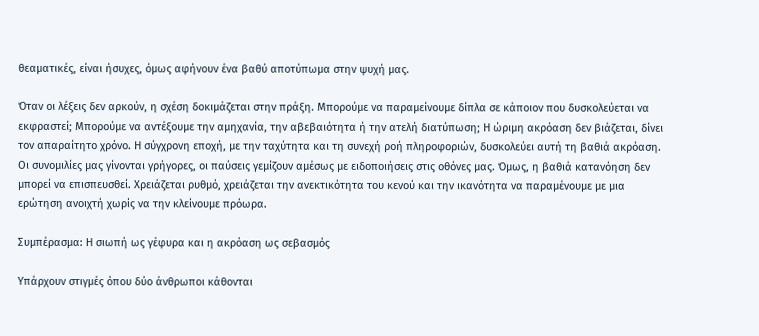θεαματικές, είναι ήσυχες, όμως αφήνουν ένα βαθύ αποτύπωμα στην ψυχή μας.

Όταν οι λέξεις δεν αρκούν, η σχέση δοκιμάζεται στην πράξη. Μπορούμε να παραμείνουμε δίπλα σε κάποιον που δυσκολεύεται να εκφραστεί; Μπορούμε να αντέξουμε την αμηχανία, την αβεβαιότητα ή την ατελή διατύπωση; Η ώριμη ακρόαση δεν βιάζεται, δίνει τον απαραίτητο χρόνο. Η σύγχρονη εποχή, με την ταχύτητα και τη συνεχή ροή πληροφοριών, δυσκολεύει αυτή τη βαθιά ακρόαση. Οι συνομιλίες μας γίνονται γρήγορες, οι παύσεις γεμίζουν αμέσως με ειδοποιήσεις στις οθόνες μας. Όμως, η βαθιά κατανόηση δεν μπορεί να επισπευσθεί. Χρειάζεται ρυθμό, χρειάζεται την ανεκτικότητα του κενού και την ικανότητα να παραμένουμε με μια ερώτηση ανοιχτή χωρίς να την κλείνουμε πρόωρα.

Συμπέρασμα: Η σιωπή ως γέφυρα και η ακρόαση ως σεβασμός

Υπάρχουν στιγμές όπου δύο άνθρωποι κάθονται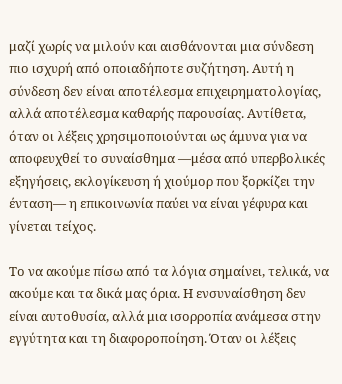μαζί χωρίς να μιλούν και αισθάνονται μια σύνδεση πιο ισχυρή από οποιαδήποτε συζήτηση. Αυτή η σύνδεση δεν είναι αποτέλεσμα επιχειρηματολογίας, αλλά αποτέλεσμα καθαρής παρουσίας. Αντίθετα, όταν οι λέξεις χρησιμοποιούνται ως άμυνα για να αποφευχθεί το συναίσθημα —μέσα από υπερβολικές εξηγήσεις, εκλογίκευση ή χιούμορ που ξορκίζει την ένταση— η επικοινωνία παύει να είναι γέφυρα και γίνεται τείχος.

Το να ακούμε πίσω από τα λόγια σημαίνει, τελικά, να ακούμε και τα δικά μας όρια. Η ενσυναίσθηση δεν είναι αυτοθυσία, αλλά μια ισορροπία ανάμεσα στην εγγύτητα και τη διαφοροποίηση. Όταν οι λέξεις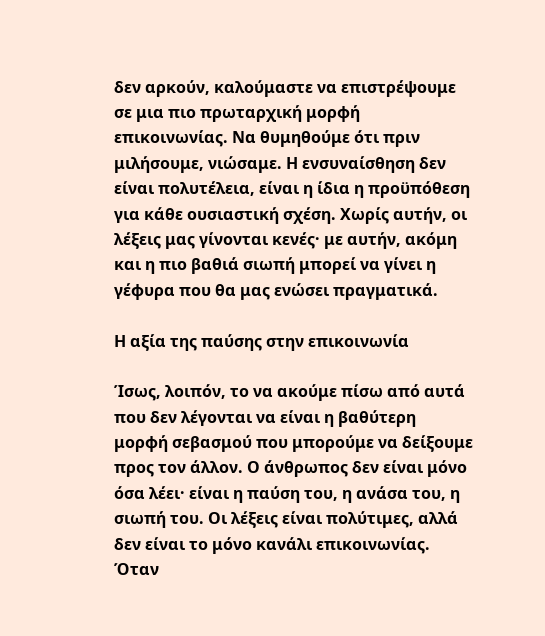δεν αρκούν, καλούμαστε να επιστρέψουμε σε μια πιο πρωταρχική μορφή επικοινωνίας. Να θυμηθούμε ότι πριν μιλήσουμε, νιώσαμε. Η ενσυναίσθηση δεν είναι πολυτέλεια, είναι η ίδια η προϋπόθεση για κάθε ουσιαστική σχέση. Χωρίς αυτήν, οι λέξεις μας γίνονται κενές· με αυτήν, ακόμη και η πιο βαθιά σιωπή μπορεί να γίνει η γέφυρα που θα μας ενώσει πραγματικά.

Η αξία της παύσης στην επικοινωνία

Ίσως, λοιπόν, το να ακούμε πίσω από αυτά που δεν λέγονται να είναι η βαθύτερη μορφή σεβασμού που μπορούμε να δείξουμε προς τον άλλον. Ο άνθρωπος δεν είναι μόνο όσα λέει· είναι η παύση του, η ανάσα του, η σιωπή του. Οι λέξεις είναι πολύτιμες, αλλά δεν είναι το μόνο κανάλι επικοινωνίας. Όταν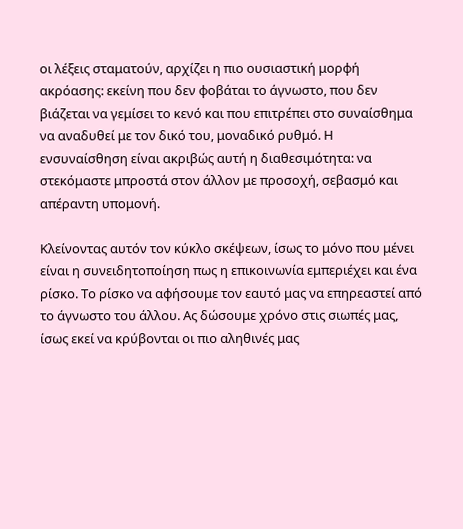οι λέξεις σταματούν, αρχίζει η πιο ουσιαστική μορφή ακρόασης: εκείνη που δεν φοβάται το άγνωστο, που δεν βιάζεται να γεμίσει το κενό και που επιτρέπει στο συναίσθημα να αναδυθεί με τον δικό του, μοναδικό ρυθμό. Η ενσυναίσθηση είναι ακριβώς αυτή η διαθεσιμότητα: να στεκόμαστε μπροστά στον άλλον με προσοχή, σεβασμό και απέραντη υπομονή.

Κλείνοντας αυτόν τον κύκλο σκέψεων, ίσως το μόνο που μένει είναι η συνειδητοποίηση πως η επικοινωνία εμπεριέχει και ένα ρίσκο. Το ρίσκο να αφήσουμε τον εαυτό μας να επηρεαστεί από το άγνωστο του άλλου. Ας δώσουμε χρόνο στις σιωπές μας, ίσως εκεί να κρύβονται οι πιο αληθινές μας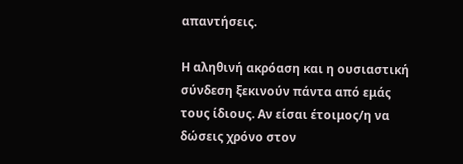απαντήσεις.

Η αληθινή ακρόαση και η ουσιαστική σύνδεση ξεκινούν πάντα από εμάς τους ίδιους. Αν είσαι έτοιμος/η να δώσεις χρόνο στον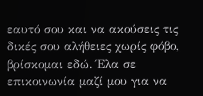εαυτό σου και να ακούσεις τις δικές σου αλήθειες χωρίς φόβο, βρίσκομαι εδώ. Έλα σε επικοινωνία μαζί μου για να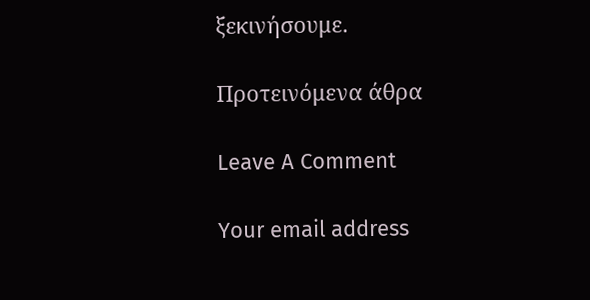ξεκινήσουμε.

Προτεινόμενα άθρα

Leave A Comment

Your email address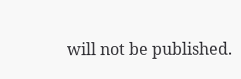will not be published.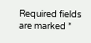Required fields are marked *